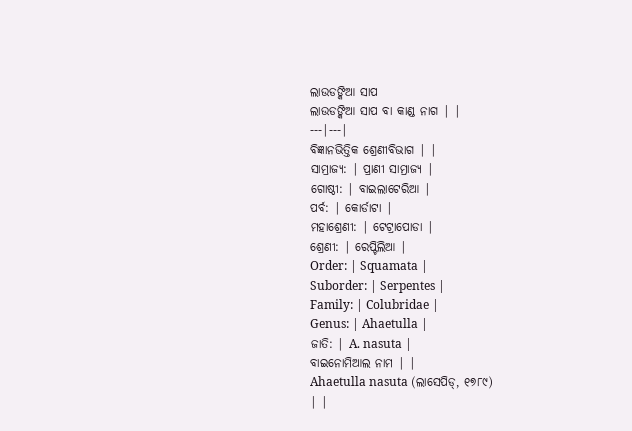ଲାଉଡଙ୍କିଆ ସାପ
ଲାଉଡଙ୍କିଆ ସାପ ବା କାଣ୍ଡ ନାଗ | |
---|---|
ବିଜ୍ଞାନଭିତ୍ତିକ ଶ୍ରେଣୀବିଭାଗ | |
ସାମ୍ରାଜ୍ୟ: | ପ୍ରାଣୀ ସାମ୍ରାଜ୍ୟ |
ଗୋଷ୍ଠୀ: | ବାଇଲାଟେରିଆ |
ପର୍ବ: | କୋର୍ଡାଟା |
ମହାଶ୍ରେଣୀ: | ଟେଟ୍ରାପୋଡା |
ଶ୍ରେଣୀ: | ରେପ୍ଟିଲିଆ |
Order: | Squamata |
Suborder: | Serpentes |
Family: | Colubridae |
Genus: | Ahaetulla |
ଜାତି: | A. nasuta |
ବାଇନୋମିଆଲ ନାମ | |
Ahaetulla nasuta (ଲାସେପିଡ୍, ୧୭୮୯)
| |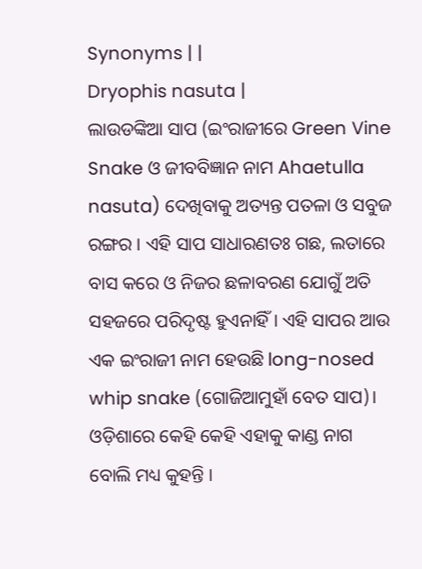Synonyms | |
Dryophis nasuta |
ଲାଉଡଙ୍କିଆ ସାପ (ଇଂରାଜୀରେ Green Vine Snake ଓ ଜୀବବିଜ୍ଞାନ ନାମ Ahaetulla nasuta) ଦେଖିବାକୁ ଅତ୍ୟନ୍ତ ପତଳା ଓ ସବୁଜ ରଙ୍ଗର । ଏହି ସାପ ସାଧାରଣତଃ ଗଛ, ଲତାରେ ବାସ କରେ ଓ ନିଜର ଛଳାବରଣ ଯୋଗୁଁ ଅତି ସହଜରେ ପରିଦୃଷ୍ଟ ହୁଏନାହିଁ । ଏହି ସାପର ଆଉ ଏକ ଇଂରାଜୀ ନାମ ହେଉଛି long-nosed whip snake (ଗୋଜିଆମୁହାଁ ବେତ ସାପ)। ଓଡ଼ିଶାରେ କେହି କେହି ଏହାକୁ କାଣ୍ଡ ନାଗ ବୋଲି ମଧ୍ୟ କୁହନ୍ତି ।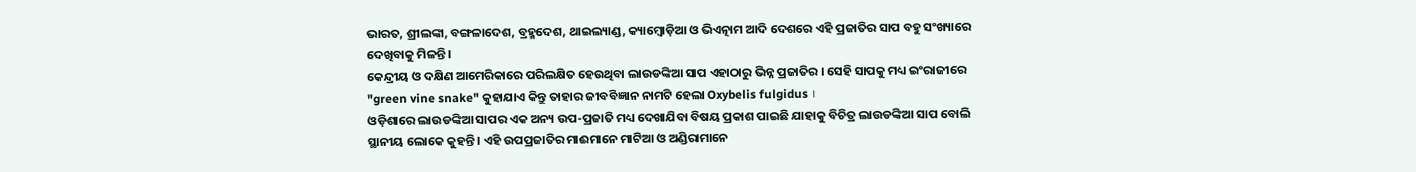ଭାରତ, ଶ୍ରୀଲଙ୍କା, ବଙ୍ଗଳାଦେଶ, ବ୍ରହ୍ମଦେଶ, ଥାଇଲ୍ୟାଣ୍ଡ, କ୍ୟାମ୍ବୋଡ଼ିଆ ଓ ଭିଏତ୍ନାମ ଆଦି ଦେଶରେ ଏହି ପ୍ରଜାତିର ସାପ ବହୁ ସଂଖ୍ୟାରେ ଦେଖିବାକୁ ମିଳନ୍ତି ।
କେନ୍ଦ୍ରୀୟ ଓ ଦକ୍ଷିଣ ଆମେରିକାରେ ପରିଲକ୍ଷିତ ହେଉଥିବା ଲାଉଡଙ୍କିଆ ସାପ ଏହାଠାରୁ ଭିନ୍ନ ପ୍ରଜାତିର । ସେହି ସାପକୁ ମଧ୍ୟ ଇଂରାଜୀରେ "green vine snake" କୁହାଯାଏ କିନ୍ତୁ ତାହାର ଜୀବବିଜ୍ଞାନ ନାମଟି ହେଲା Oxybelis fulgidus ।
ଓଡ଼ିଶାରେ ଲାଉଡଙ୍କିଆ ସାପର ଏକ ଅନ୍ୟ ଉପ-ପ୍ରଜାତି ମଧ୍ୟ ଦେଖାଯିବା ବିଷୟ ପ୍ରକାଶ ପାଇଛି ଯାହାକୁ ବିଚିତ୍ର ଲାଉଡଙ୍କିଆ ସାପ ବୋଲି ସ୍ଥାନୀୟ ଲୋକେ କୁହନ୍ତି । ଏହି ଉପପ୍ରଜାତିର ମାଈମାନେ ମାଟିଆ ଓ ଅଣ୍ଡିରାମାନେ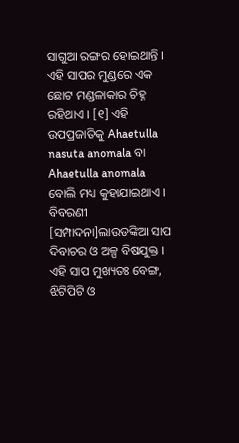ସାଗୁଆ ରଙ୍ଗର ହୋଇଥାନ୍ତି । ଏହି ସାପର ମୁଣ୍ଡରେ ଏକ ଛୋଟ ମଣ୍ଡଳାକାର ଚିହ୍ନ ରହିଥାଏ । [୧] ଏହି ଉପପ୍ରଜାତିକୁ Ahaetulla nasuta anomala ବା Ahaetulla anomala ବୋଲି ମଧ୍ୟ କୁହାଯାଇଥାଏ ।
ବିବରଣୀ
[ସମ୍ପାଦନା]ଲାଉଡଙ୍କିଆ ସାପ ଦିବାଚର ଓ ଅଳ୍ପ ବିଷଯୁକ୍ତ । ଏହି ସାପ ମୁଖ୍ୟତଃ ବେଙ୍ଗ, ଝିଟିପିଟି ଓ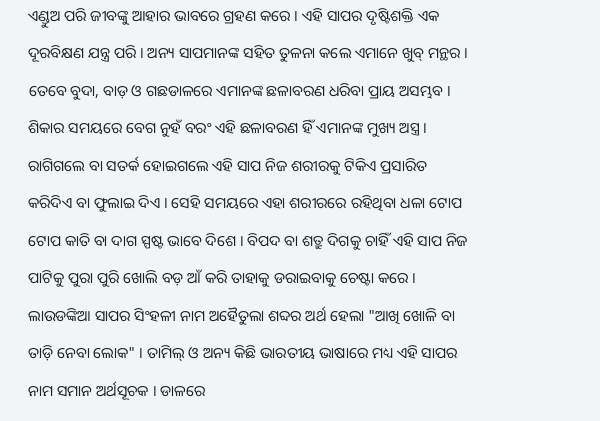ଏଣ୍ଡୁଅ ପରି ଜୀବଙ୍କୁ ଆହାର ଭାବରେ ଗ୍ରହଣ କରେ । ଏହି ସାପର ଦୃଷ୍ଟିଶକ୍ତି ଏକ ଦୂରବିକ୍ଷଣ ଯନ୍ତ୍ର ପରି । ଅନ୍ୟ ସାପମାନଙ୍କ ସହିତ ତୁଳନା କଲେ ଏମାନେ ଖୁବ୍ ମନ୍ଥର । ତେବେ ବୁଦା, ବାଡ଼ ଓ ଗଛଡାଳରେ ଏମାନଙ୍କ ଛଳାବରଣ ଧରିବା ପ୍ରାୟ ଅସମ୍ଭବ । ଶିକାର ସମୟରେ ବେଗ ନୁହଁ ବରଂ ଏହି ଛଳାବରଣ ହିଁ ଏମାନଙ୍କ ମୁଖ୍ୟ ଅସ୍ତ୍ର । ରାଗିଗଲେ ବା ସତର୍କ ହୋଇଗଲେ ଏହି ସାପ ନିଜ ଶରୀରକୁ ଟିକିଏ ପ୍ରସାରିତ କରିଦିଏ ବା ଫୁଲାଇ ଦିଏ । ସେହି ସମୟରେ ଏହା ଶରୀରରେ ରହିଥିବା ଧଳା ଟୋପ ଟୋପ କାତି ବା ଦାଗ ସ୍ପଷ୍ଟ ଭାବେ ଦିଶେ । ବିପଦ ବା ଶତ୍ରୁ ଦିଗକୁ ଚାହିଁ ଏହି ସାପ ନିଜ ପାଟିକୁ ପୁରା ପୁରି ଖୋଲି ବଡ଼ ଆଁ କରି ତାହାକୁ ଡରାଇବାକୁ ଚେଷ୍ଟା କରେ ।
ଲାଉଡଙ୍କିଆ ସାପର ସିଂହଳୀ ନାମ ଅହୈତୁଲା ଶବ୍ଦର ଅର୍ଥ ହେଲା "ଆଖି ଖୋଳି ବା ତାଡ଼ି ନେବା ଲୋକ" । ତାମିଲ୍ ଓ ଅନ୍ୟ କିଛି ଭାରତୀୟ ଭାଷାରେ ମଧ୍ୟ ଏହି ସାପର ନାମ ସମାନ ଅର୍ଥସୂଚକ । ଡାଳରେ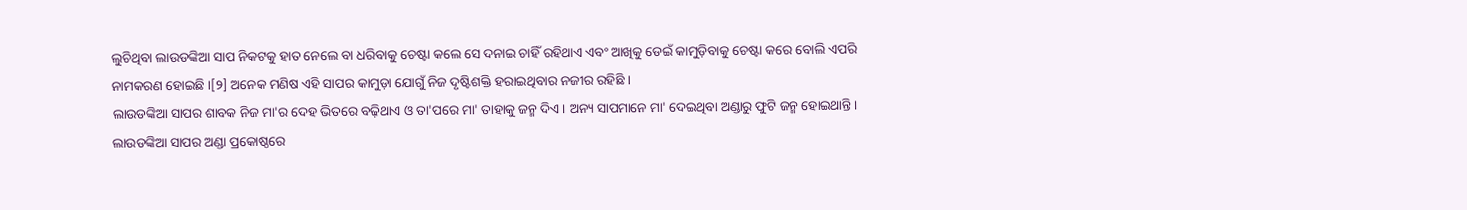ଲୁଚିଥିବା ଲାଉଡଙ୍କିଆ ସାପ ନିକଟକୁ ହାତ ନେଲେ ବା ଧରିବାକୁ ଚେଷ୍ଟା କଲେ ସେ ଦନାଇ ଚାହିଁ ରହିଥାଏ ଏବଂ ଆଖିକୁ ଡେଇଁ କାମୁଡ଼ିବାକୁ ଚେଷ୍ଟା କରେ ବୋଲି ଏପରି ନାମକରଣ ହୋଇଛି ।[୨] ଅନେକ ମଣିଷ ଏହି ସାପର କାମୁଡ଼ା ଯୋଗୁଁ ନିଜ ଦୃଷ୍ଟିଶକ୍ତି ହରାଇଥିବାର ନଜୀର ରହିଛି ।
ଲାଉଡଙ୍କିଆ ସାପର ଶାବକ ନିଜ ମା'ର ଦେହ ଭିତରେ ବଢ଼ିଥାଏ ଓ ତା'ପରେ ମା' ତାହାକୁ ଜନ୍ମ ଦିଏ । ଅନ୍ୟ ସାପମାନେ ମା' ଦେଇଥିବା ଅଣ୍ଡାରୁ ଫୁଟି ଜନ୍ମ ହୋଇଥାନ୍ତି । ଲାଉଡଙ୍କିଆ ସାପର ଅଣ୍ଡା ପ୍ରକୋଷ୍ଠରେ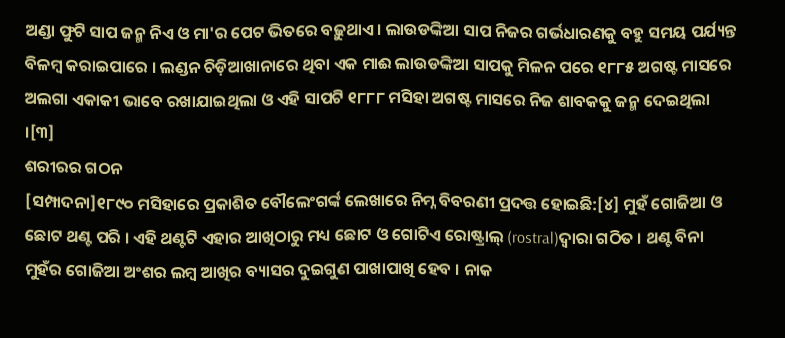ଅଣ୍ଡା ଫୁଟି ସାପ ଜନ୍ମ ନିଏ ଓ ମା'ର ପେଟ ଭିତରେ ବଢ଼ୁଥାଏ । ଲାଉଡଙ୍କିଆ ସାପ ନିଜର ଗର୍ଭଧାରଣକୁ ବହୁ ସମୟ ପର୍ଯ୍ୟନ୍ତ ବିଳମ୍ବ କରାଇପାରେ । ଲଣ୍ଡନ ଚିଡ଼ିଆଖାନାରେ ଥିବା ଏକ ମାଈ ଲାଉଡଙ୍କିଆ ସାପକୁ ମିଳନ ପରେ ୧୮୮୫ ଅଗଷ୍ଟ ମାସରେ ଅଲଗା ଏକାକୀ ଭାବେ ରଖାଯାଇଥିଲା ଓ ଏହି ସାପଟି ୧୮୮୮ ମସିହା ଅଗଷ୍ଟ ମାସରେ ନିଜ ଶାବକକୁ ଜନ୍ମ ଦେଇଥିଲା ।[୩]
ଶରୀରର ଗଠନ
[ସମ୍ପାଦନା]୧୮୯୦ ମସିହାରେ ପ୍ରକାଶିତ ବୌଲେଂଗର୍ଙ୍କ ଲେଖାରେ ନିମ୍ନ ବିବରଣୀ ପ୍ରଦତ୍ତ ହୋଇଛି:[୪] ମୁହଁ ଗୋଜିଆ ଓ ଛୋଟ ଥଣ୍ଟ ପରି । ଏହି ଥଣ୍ଟଟି ଏହାର ଆଖିଠାରୁ ମଧ୍ୟ ଛୋଟ ଓ ଗୋଟିଏ ରୋଷ୍ଟ୍ରାଲ୍ (rostral)ଦ୍ୱାରା ଗଠିତ । ଥଣ୍ଟ ବିନା ମୁହଁର ଗୋଜିଆ ଅଂଶର ଲମ୍ବ ଆଖିର ବ୍ୟାସର ଦୁଇଗୁଣ ପାଖାପାଖି ହେବ । ନାକ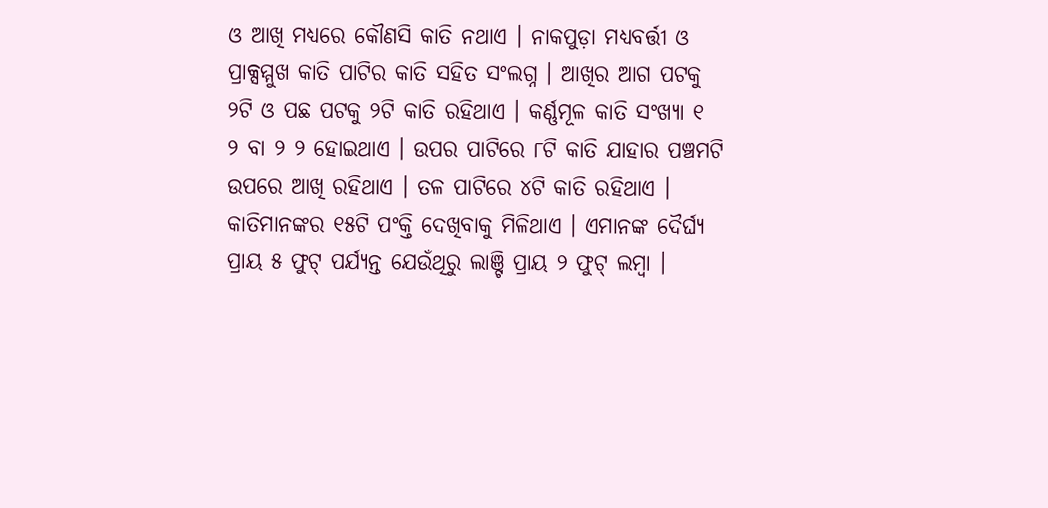ଓ ଆଖି ମଧ୍ୟରେ କୌଣସି କାତି ନଥାଏ । ନାକପୁଡ଼ା ମଧ୍ୟବର୍ତ୍ତୀ ଓ ପ୍ରାକ୍ସମ୍ମୁଖ କାତି ପାଟିର କାତି ସହିତ ସଂଲଗ୍ନ । ଆଖିର ଆଗ ପଟକୁ ୨ଟି ଓ ପଛ ପଟକୁ ୨ଟି କାତି ରହିଥାଏ । କର୍ଣ୍ଣମୂଳ କାତି ସଂଖ୍ୟା ୧ ୨ ବା ୨ ୨ ହୋଇଥାଏ । ଉପର ପାଟିରେ ୮ଟି କାତି ଯାହାର ପଞ୍ଚମଟି ଉପରେ ଆଖି ରହିଥାଏ । ତଳ ପାଟିରେ ୪ଟି କାତି ରହିଥାଏ । କାତିମାନଙ୍କର ୧୫ଟି ପଂକ୍ତି ଦେଖିବାକୁ ମିଳିଥାଏ । ଏମାନଙ୍କ ଦୈର୍ଘ୍ୟ ପ୍ରାୟ ୫ ଫୁଟ୍ ପର୍ଯ୍ୟନ୍ତ ଯେଉଁଥିରୁ ଲାଞ୍ଟି ପ୍ରାୟ ୨ ଫୁଟ୍ ଲମ୍ବା ।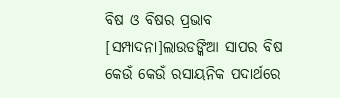ବିଷ ଓ ବିଷର ପ୍ରଭାବ
[ସମ୍ପାଦନା]ଲାଉଡଙ୍କିଆ ସାପର ବିଷ କେଉଁ କେଉଁ ରସାୟନିକ ପଦାର୍ଥରେ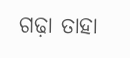ଗଢ଼ା ତାହା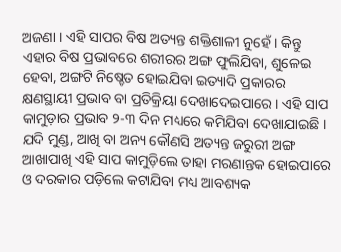ଅଜଣା । ଏହି ସାପର ବିଷ ଅତ୍ୟନ୍ତ ଶକ୍ତିଶାଳୀ ନୁହେଁ । କିନ୍ତୁ ଏହାର ବିଷ ପ୍ରଭାବରେ ଶରୀରର ଅଙ୍ଗ ଫୁଲିଯିବା, ଶୁଳେଇ ହେବା, ଅଙ୍ଗଟି ନିଷ୍ଚେତ ହୋଇଯିବା ଇତ୍ୟାଦି ପ୍ରକାରର କ୍ଷଣସ୍ଥାୟୀ ପ୍ରଭାବ ବା ପ୍ରତିକ୍ରିୟା ଦେଖାଦେଇପାରେ । ଏହି ସାପ କାମୁଡ଼ାର ପ୍ରଭାବ ୨-୩ ଦିନ ମଧ୍ୟରେ କମିଯିବା ଦେଖାଯାଇଛି । ଯଦି ମୁଣ୍ଡ, ଆଖି ବା ଅନ୍ୟ କୌଣସି ଅତ୍ୟନ୍ତ ଜରୁରୀ ଅଙ୍ଗ ଆଖାପାଖି ଏହି ସାପ କାମୁଡ଼ିଲେ ତାହା ମରଣାନ୍ତକ ହୋଇପାରେ ଓ ଦରକାର ପଡ଼ିଲେ କଟାଯିବା ମଧ୍ୟ ଆବଶ୍ୟକ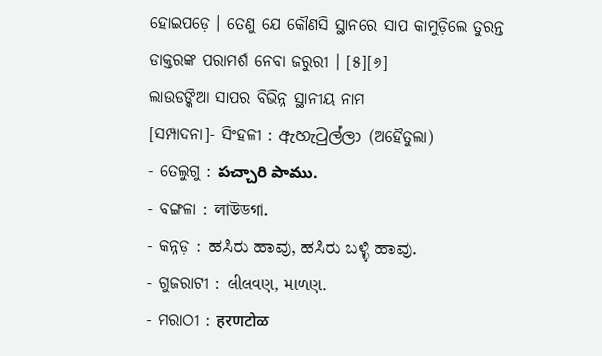ହୋଇପଡ଼େ । ତେଣୁ ଯେ କୌଣସି ସ୍ଥାନରେ ସାପ କାମୁଡ଼ିଲେ ତୁରନ୍ତ ଡାକ୍ତରଙ୍କ ପରାମର୍ଶ ନେବା ଜରୁରୀ । [୫][୬]
ଲାଉଡଙ୍କିଆ ସାପର ବିଭିନ୍ନ ସ୍ଥାନୀୟ ନାମ
[ସମ୍ପାଦନା]- ସିଂହଳୀ : ඇහැටුල්ලා (ଅହୈତୁଲା)
- ତେଲୁଗୁ : పచ్చారి పాము.
- ବଙ୍ଗଳା : লাউডগা.
- କନ୍ନଡ଼ : ಹಸಿರು ಹಾವು, ಹಸಿರು ಬಳ್ಳಿ ಹಾವು.
- ଗୁଜରାଟୀ : લીલવણ, માળણ.
- ମରାଠୀ : हरणटोळ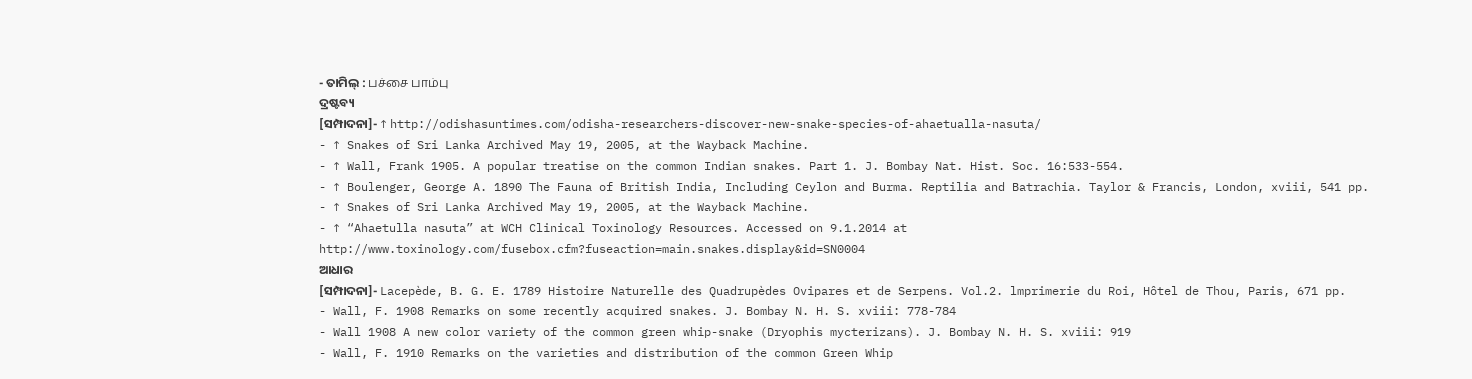- ତାମିଲ୍ : பச்சை பாம்பு
ଦ୍ରଷ୍ଟବ୍ୟ
[ସମ୍ପାଦନା]- ↑ http://odishasuntimes.com/odisha-researchers-discover-new-snake-species-of-ahaetualla-nasuta/
- ↑ Snakes of Sri Lanka Archived May 19, 2005, at the Wayback Machine.
- ↑ Wall, Frank 1905. A popular treatise on the common Indian snakes. Part 1. J. Bombay Nat. Hist. Soc. 16:533-554.
- ↑ Boulenger, George A. 1890 The Fauna of British India, Including Ceylon and Burma. Reptilia and Batrachia. Taylor & Francis, London, xviii, 541 pp.
- ↑ Snakes of Sri Lanka Archived May 19, 2005, at the Wayback Machine.
- ↑ “Ahaetulla nasuta” at WCH Clinical Toxinology Resources. Accessed on 9.1.2014 at http://www.toxinology.com/fusebox.cfm?fuseaction=main.snakes.display&id=SN0004
ଆଧାର
[ସମ୍ପାଦନା]- Lacepède, B. G. E. 1789 Histoire Naturelle des Quadrupèdes Ovipares et de Serpens. Vol.2. lmprimerie du Roi, Hôtel de Thou, Paris, 671 pp.
- Wall, F. 1908 Remarks on some recently acquired snakes. J. Bombay N. H. S. xviii: 778-784
- Wall 1908 A new color variety of the common green whip-snake (Dryophis mycterizans). J. Bombay N. H. S. xviii: 919
- Wall, F. 1910 Remarks on the varieties and distribution of the common Green Whip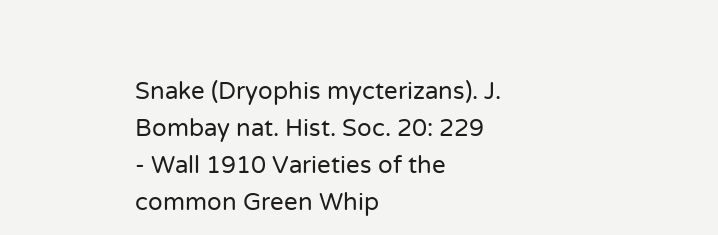Snake (Dryophis mycterizans). J. Bombay nat. Hist. Soc. 20: 229
- Wall 1910 Varieties of the common Green Whip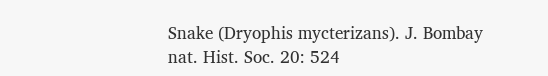Snake (Dryophis mycterizans). J. Bombay nat. Hist. Soc. 20: 524